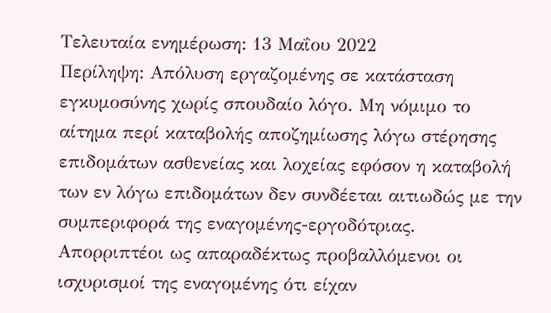Τελευταία ενημέρωση: 13 Μαΐου 2022
Περίληψη: Απόλυση εργαζομένης σε κατάσταση εγκυμοσύνης χωρίς σπουδαίο λόγο. Μη νόμιμο το αίτημα περί καταβολής αποζημίωσης λόγω στέρησης επιδομάτων ασθενείας και λοχείας εφόσον η καταβολή των εν λόγω επιδομάτων δεν συνδέεται αιτιωδώς με την συμπεριφορά της εναγομένης-εργοδότριας. Απορριπτέοι ως απαραδέκτως προβαλλόμενοι οι ισχυρισμοί της εναγομένης ότι είχαν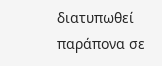διατυπωθεί παράπονα σε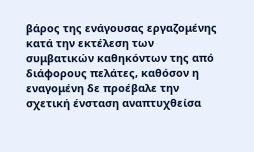βάρος της ενάγουσας εργαζομένης κατά την εκτέλεση των συμβατικών καθηκόντων της από διάφορους πελάτες, καθόσον η εναγομένη δε προέβαλε την σχετική ένσταση αναπτυχθείσα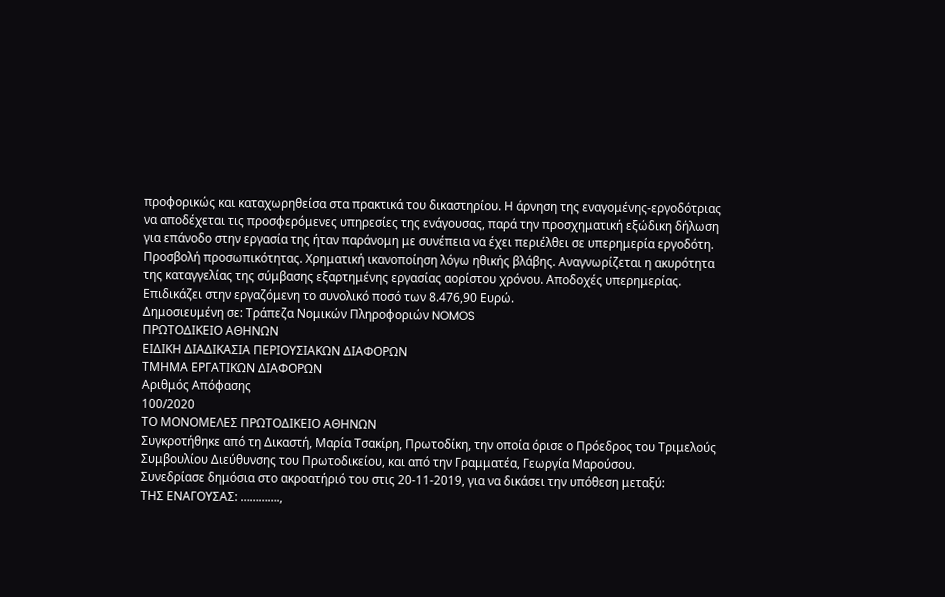προφορικώς και καταχωρηθείσα στα πρακτικά του δικαστηρίου. Η άρνηση της εναγομένης-εργοδότριας να αποδέχεται τις προσφερόμενες υπηρεσίες της ενάγουσας, παρά την προσχηματική εξώδικη δήλωση για επάνοδο στην εργασία της ήταν παράνομη με συνέπεια να έχει περιέλθει σε υπερημερία εργοδότη. Προσβολή προσωπικότητας. Χρηματική ικανοποίηση λόγω ηθικής βλάβης. Αναγνωρίζεται η ακυρότητα της καταγγελίας της σύμβασης εξαρτημένης εργασίας αορίστου χρόνου. Αποδοχές υπερημερίας. Επιδικάζει στην εργαζόμενη το συνολικό ποσό των 8.476,90 Ευρώ.
Δημοσιευμένη σε: Τράπεζα Νομικών Πληροφοριών NOMOS
ΠΡΩΤΟΔΙΚΕΙΟ ΑΘΗΝΩΝ
ΕΙΔΙΚΗ ΔΙΑΔΙΚΑΣΙΑ ΠΕΡΙΟΥΣΙΑΚΩΝ ΔΙΑΦΟΡΩΝ
ΤΜΗΜΑ ΕΡΓΑΤΙΚΩΝ ΔΙΑΦΟΡΩΝ
Αριθμός Απόφασης
100/2020
ΤΟ ΜΟΝΟΜΕΛΕΣ ΠΡΩΤΟΔΙΚΕΙΟ ΑΘΗΝΩΝ
Συγκροτήθηκε από τη Δικαστή, Μαρία Τσακίρη, Πρωτοδίκη, την οποία όρισε ο Πρόεδρος του Τριμελούς Συμβουλίου Διεύθυνσης του Πρωτοδικείου, και από την Γραμματέα, Γεωργία Μαρούσου.
Συνεδρίασε δημόσια στο ακροατήριό του στις 20-11-2019, για να δικάσει την υπόθεση μεταξύ:
ΤΗΣ ΕΝΑΓΟΥΣΑΣ: ………….,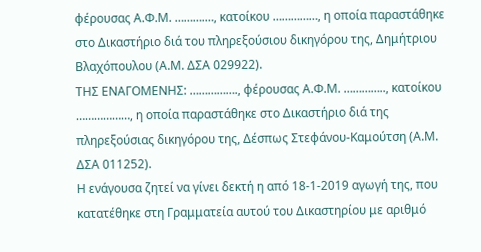φέρουσας Α.Φ.Μ. ……….…, κατοίκου ……………, η οποία παραστάθηκε στο Δικαστήριο διά του πληρεξούσιου δικηγόρου της, Δημήτριου Βλαχόπουλου (Α.Μ. ΔΣΑ 029922).
ΤΗΣ ΕΝΑΓΟΜΕΝΗΣ: ……………., φέρουσας Α.Φ.Μ. ………….., κατοίκου ………………, η οποία παραστάθηκε στο Δικαστήριο διά της πληρεξούσιας δικηγόρου της, Δέσπως Στεφάνου-Καμούτση (Α.Μ. ΔΣΑ 011252).
Η ενάγουσα ζητεί να γίνει δεκτή η από 18-1-2019 αγωγή της, που κατατέθηκε στη Γραμματεία αυτού του Δικαστηρίου με αριθμό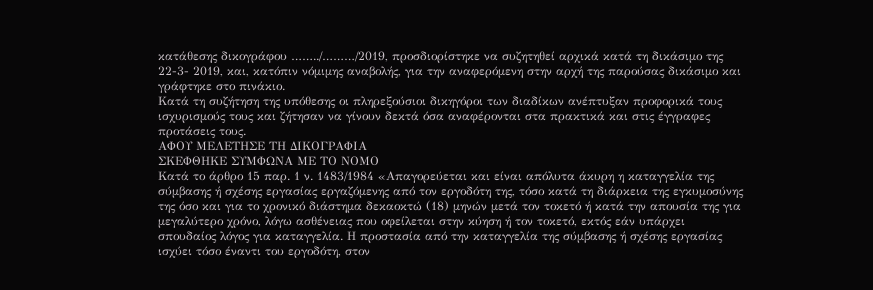κατάθεσης δικογράφου ……../………/2019, προσδιορίστηκε να συζητηθεί αρχικά κατά τη δικάσιμο της 22-3- 2019, και, κατόπιν νόμιμης αναβολής, για την αναφερόμενη στην αρχή της παρούσας δικάσιμο και γράφτηκε στο πινάκιο.
Κατά τη συζήτηση της υπόθεσης οι πληρεξούσιοι δικηγόροι των διαδίκων ανέπτυξαν προφορικά τους ισχυρισμούς τους και ζήτησαν να γίνουν δεκτά όσα αναφέρονται στα πρακτικά και στις έγγραφες προτάσεις τους.
ΑΦΟΥ ΜΕΛΕΤΗΣΕ ΤΗ ΔΙΚΟΓΡΑΦΙΑ
ΣΚΕΦΘΗΚΕ ΣΥΜΦΩΝΑ ΜΕ ΤΟ ΝΟΜΟ
Κατά το άρθρο 15 παρ. 1 ν. 1483/1984 «Απαγορεύεται και είναι απόλυτα άκυρη η καταγγελία της σύμβασης ή σχέσης εργασίας εργαζόμενης από τον εργοδότη της, τόσο κατά τη διάρκεια της εγκυμοσύνης της όσο και για το χρονικό διάστημα δεκαοκτώ (18) μηνών μετά τον τοκετό ή κατά την απουσία της για μεγαλύτερο χρόνο, λόγω ασθένειας που οφείλεται στην κύηση ή τον τοκετό, εκτός εάν υπάρχει σπουδαίος λόγος για καταγγελία. Η προστασία από την καταγγελία της σύμβασης ή σχέσης εργασίας ισχύει τόσο έναντι του εργοδότη, στον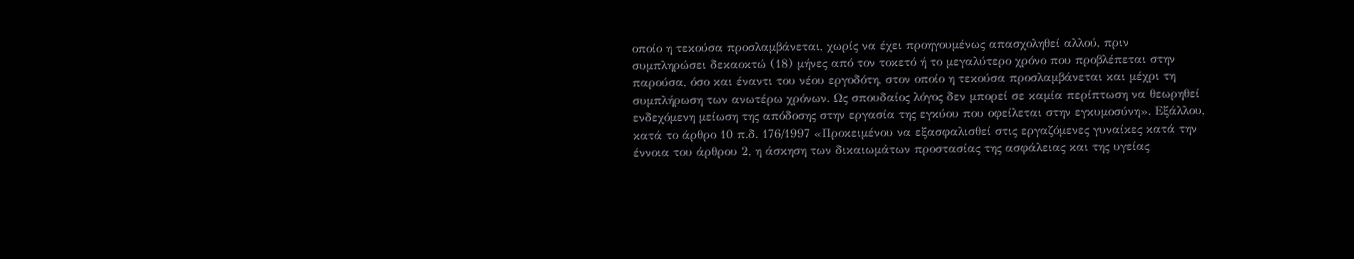οποίο η τεκούσα προσλαμβάνεται, χωρίς να έχει προηγουμένως απασχοληθεί αλλού, πριν συμπληρώσει δεκαοκτώ (18) μήνες από τον τοκετό ή το μεγαλύτερο χρόνο που προβλέπεται στην παρούσα, όσο και έναντι του νέου εργοδότη, στον οποίο η τεκούσα προσλαμβάνεται και μέχρι τη συμπλήρωση των ανωτέρω χρόνων. Ως σπουδαίος λόγος δεν μπορεί σε καμία περίπτωση να θεωρηθεί ενδεχόμενη μείωση της απόδοσης στην εργασία της εγκύου που οφείλεται στην εγκυμοσύνη». Εξάλλου, κατά το άρθρο 10 π.δ. 176/1997 «Προκειμένου να εξασφαλισθεί στις εργαζόμενες γυναίκες κατά την έννοια του άρθρου 2, η άσκηση των δικαιωμάτων προστασίας της ασφάλειας και της υγείας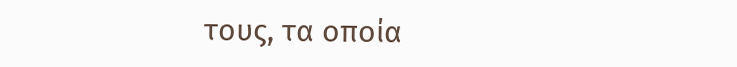τους, τα οποία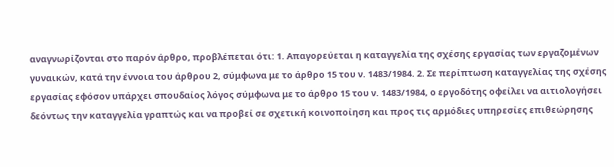αναγνωρίζονται στο παρόν άρθρο, προβλέπεται ότι: 1. Απαγορεύεται η καταγγελία της σχέσης εργασίας των εργαζομένων γυναικών, κατά την έννοια του άρθρου 2, σύμφωνα με το άρθρο 15 του ν. 1483/1984. 2. Σε περίπτωση καταγγελίας της σχέσης εργασίας εφόσον υπάρχει σπουδαίος λόγος σύμφωνα με το άρθρο 15 του ν. 1483/1984, ο εργοδότης οφείλει να αιτιολογήσει δεόντως την καταγγελία γραπτώς και να προβεί σε σχετική κοινοποίηση και προς τις αρμόδιες υπηρεσίες επιθεώρησης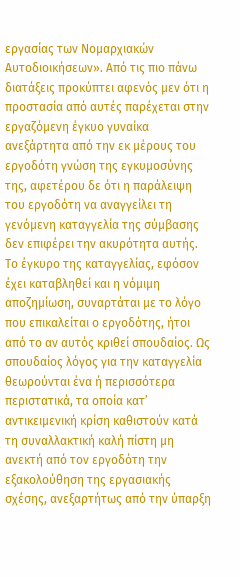εργασίας των Νομαρχιακών Αυτοδιοικήσεων». Από τις πιο πάνω διατάξεις προκύπτει αφενός μεν ότι η προστασία από αυτές παρέχεται στην εργαζόμενη έγκυο γυναίκα ανεξάρτητα από την εκ μέρους του εργοδότη γνώση της εγκυμοσύνης της, αφετέρου δε ότι η παράλειψη του εργοδότη να αναγγείλει τη γενόμενη καταγγελία της σύμβασης δεν επιφέρει την ακυρότητα αυτής. Το έγκυρο της καταγγελίας, εφόσον έχει καταβληθεί και η νόμιμη αποζημίωση, συναρτάται με το λόγο που επικαλείται ο εργοδότης, ήτοι από το αν αυτός κριθεί σπουδαίος. Ως σπουδαίος λόγος για την καταγγελία θεωρούνται ένα ή περισσότερα περιστατικά, τα οποία κατ’ αντικειμενική κρίση καθιστούν κατά τη συναλλακτική καλή πίστη μη ανεκτή από τον εργοδότη την εξακολούθηση της εργασιακής σχέσης, ανεξαρτήτως από την ύπαρξη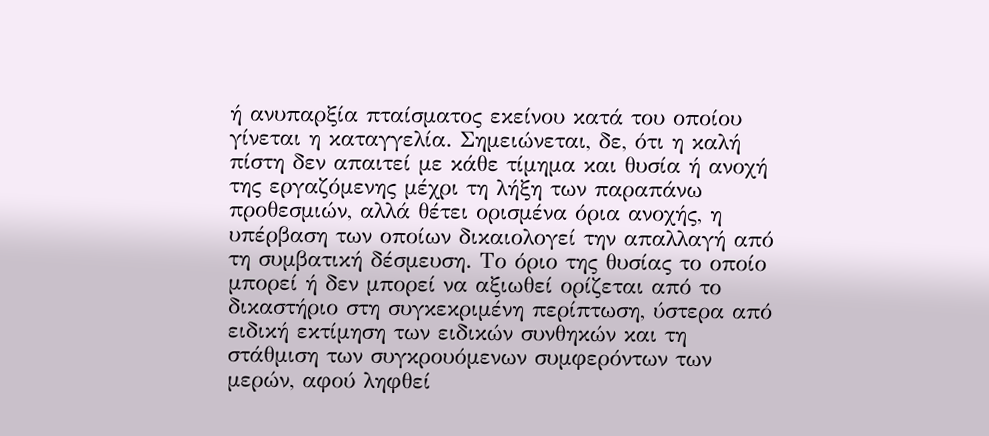ή ανυπαρξία πταίσματος εκείνου κατά του οποίου γίνεται η καταγγελία. Σημειώνεται, δε, ότι η καλή πίστη δεν απαιτεί με κάθε τίμημα και θυσία ή ανοχή της εργαζόμενης μέχρι τη λήξη των παραπάνω προθεσμιών, αλλά θέτει ορισμένα όρια ανοχής, η υπέρβαση των οποίων δικαιολογεί την απαλλαγή από τη συμβατική δέσμευση. Το όριο της θυσίας το οποίο μπορεί ή δεν μπορεί να αξιωθεί ορίζεται από το δικαστήριο στη συγκεκριμένη περίπτωση, ύστερα από ειδική εκτίμηση των ειδικών συνθηκών και τη στάθμιση των συγκρουόμενων συμφερόντων των μερών, αφού ληφθεί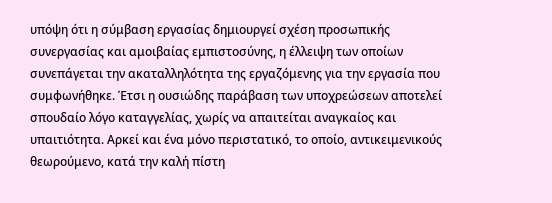υπόψη ότι η σύμβαση εργασίας δημιουργεί σχέση προσωπικής συνεργασίας και αμοιβαίας εμπιστοσύνης, η έλλειψη των οποίων συνεπάγεται την ακαταλληλότητα της εργαζόμενης για την εργασία που συμφωνήθηκε. Έτσι η ουσιώδης παράβαση των υποχρεώσεων αποτελεί σπουδαίο λόγο καταγγελίας, χωρίς να απαιτείται αναγκαίος και υπαιτιότητα. Αρκεί και ένα μόνο περιστατικό, το οποίο, αντικειμενικούς θεωρούμενο, κατά την καλή πίστη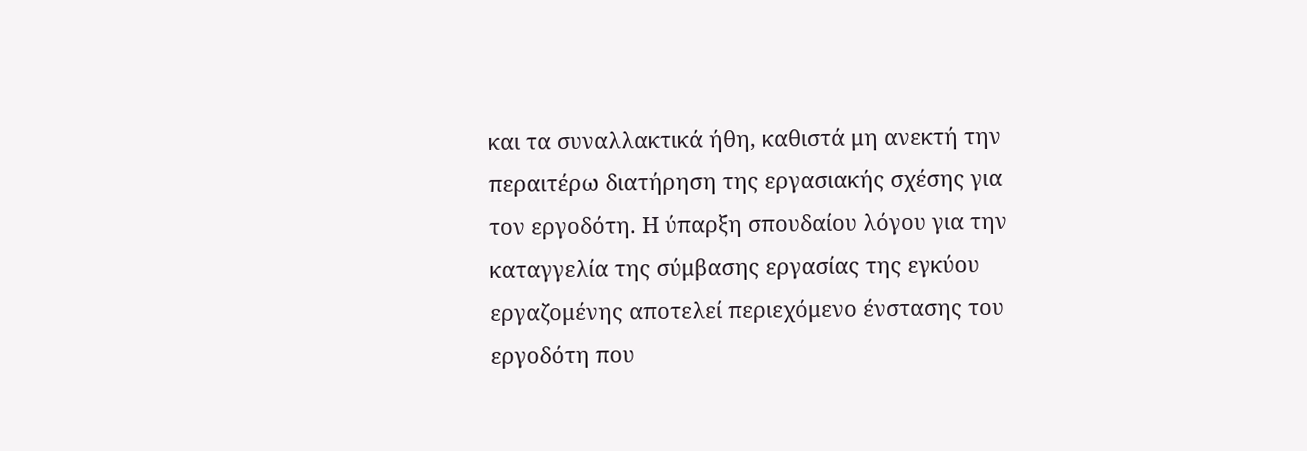και τα συναλλακτικά ήθη, καθιστά μη ανεκτή την περαιτέρω διατήρηση της εργασιακής σχέσης για τον εργοδότη. Η ύπαρξη σπουδαίου λόγου για την καταγγελία της σύμβασης εργασίας της εγκύου εργαζομένης αποτελεί περιεχόμενο ένστασης του εργοδότη που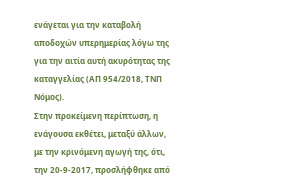ενάγεται για την καταβολή αποδοχών υπερημερίας λόγω της για την αιτία αυτή ακυρότητας της καταγγελίας (ΑΠ 954/2018, ΤΝΠ Νόμος).
Στην προκείμενη περίπτωση, η ενάγουσα εκθέτει, μεταξύ άλλων, με την κρινόμενη αγωγή της, ότι, την 20-9-2017, προσλήφθηκε από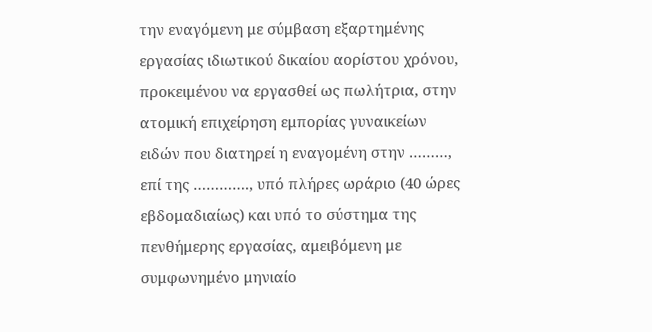την εναγόμενη με σύμβαση εξαρτημένης εργασίας ιδιωτικού δικαίου αορίστου χρόνου, προκειμένου να εργασθεί ως πωλήτρια, στην ατομική επιχείρηση εμπορίας γυναικείων ειδών που διατηρεί η εναγομένη στην ………, επί της …………., υπό πλήρες ωράριο (40 ώρες εβδομαδιαίως) και υπό το σύστημα της πενθήμερης εργασίας, αμειβόμενη με συμφωνημένο μηνιαίο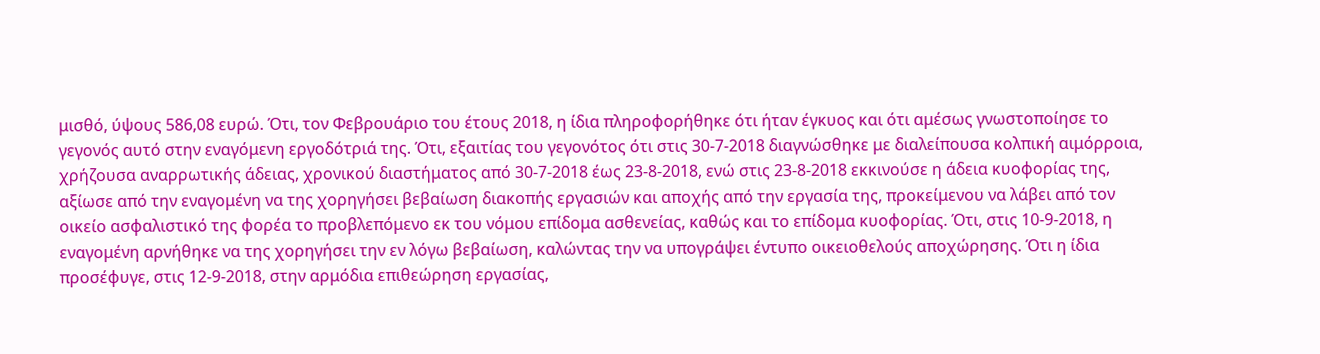μισθό, ύψους 586,08 ευρώ. Ότι, τον Φεβρουάριο του έτους 2018, η ίδια πληροφορήθηκε ότι ήταν έγκυος και ότι αμέσως γνωστοποίησε το γεγονός αυτό στην εναγόμενη εργοδότριά της. Ότι, εξαιτίας του γεγονότος ότι στις 30-7-2018 διαγνώσθηκε με διαλείπουσα κολπική αιμόρροια, χρήζουσα αναρρωτικής άδειας, χρονικού διαστήματος από 30-7-2018 έως 23-8-2018, ενώ στις 23-8-2018 εκκινούσε η άδεια κυοφορίας της, αξίωσε από την εναγομένη να της χορηγήσει βεβαίωση διακοπής εργασιών και αποχής από την εργασία της, προκείμενου να λάβει από τον οικείο ασφαλιστικό της φορέα το προβλεπόμενο εκ του νόμου επίδομα ασθενείας, καθώς και το επίδομα κυοφορίας. Ότι, στις 10-9-2018, η εναγομένη αρνήθηκε να της χορηγήσει την εν λόγω βεβαίωση, καλώντας την να υπογράψει έντυπο οικειοθελούς αποχώρησης. Ότι η ίδια προσέφυγε, στις 12-9-2018, στην αρμόδια επιθεώρηση εργασίας,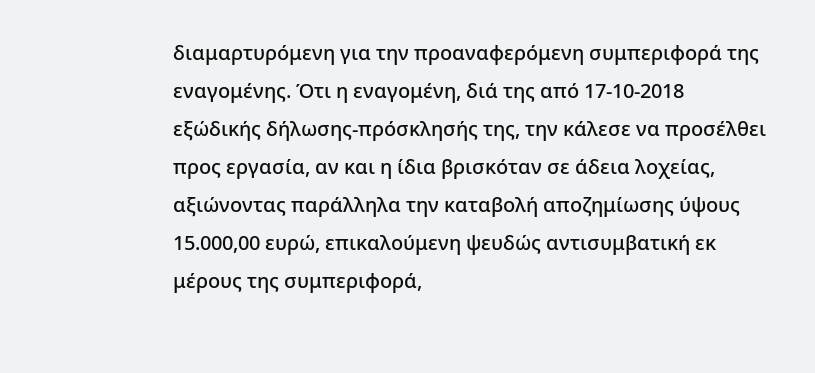διαμαρτυρόμενη για την προαναφερόμενη συμπεριφορά της εναγομένης. Ότι η εναγομένη, διά της από 17-10-2018 εξώδικής δήλωσης-πρόσκλησής της, την κάλεσε να προσέλθει προς εργασία, αν και η ίδια βρισκόταν σε άδεια λοχείας, αξιώνοντας παράλληλα την καταβολή αποζημίωσης ύψους 15.000,00 ευρώ, επικαλούμενη ψευδώς αντισυμβατική εκ μέρους της συμπεριφορά,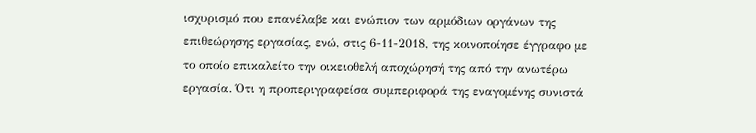ισχυρισμό που επανέλαβε και ενώπιον των αρμόδιων οργάνων της επιθεώρησης εργασίας, ενώ, στις 6-11-2018, της κοινοποίησε έγγραφο με το οποίο επικαλείτο την οικειοθελή αποχώρησή της από την ανωτέρω εργασία. Ότι η προπεριγραφείσα συμπεριφορά της εναγομένης συνιστά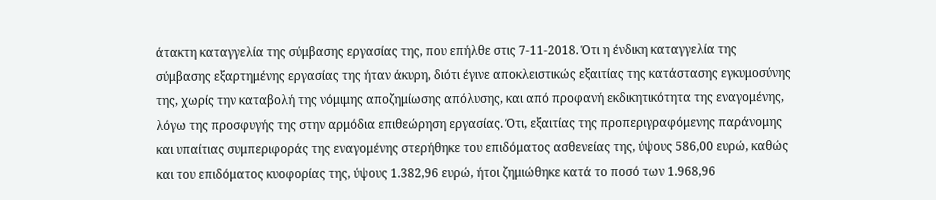άτακτη καταγγελία της σύμβασης εργασίας της, που επήλθε στις 7-11-2018. Ότι η ένδικη καταγγελία της σύμβασης εξαρτημένης εργασίας της ήταν άκυρη, διότι έγινε αποκλειστικώς εξαιτίας της κατάστασης εγκυμοσύνης της, χωρίς την καταβολή της νόμιμης αποζημίωσης απόλυσης, και από προφανή εκδικητικότητα της εναγομένης, λόγω της προσφυγής της στην αρμόδια επιθεώρηση εργασίας. Ότι, εξαιτίας της προπεριγραφόμενης παράνομης και υπαίτιας συμπεριφοράς της εναγομένης στερήθηκε του επιδόματος ασθενείας της, ύψους 586,00 ευρώ, καθώς και του επιδόματος κυοφορίας της, ύψους 1.382,96 ευρώ, ήτοι ζημιώθηκε κατά το ποσό των 1.968,96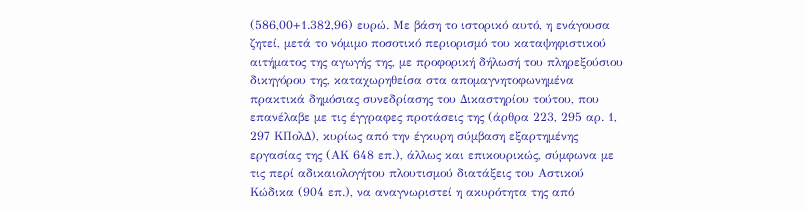(586,00+1.382,96) ευρώ. Με βάση το ιστορικό αυτό, η ενάγουσα ζητεί, μετά το νόμιμο ποσοτικό περιορισμό του καταψηφιστικού αιτήματος της αγωγής της, με προφορική δήλωσή του πληρεξούσιου δικηγόρου της, καταχωρηθείσα στα απομαγνητοφωνημένα πρακτικά δημόσιας συνεδρίασης του Δικαστηρίου τούτου, που επανέλαβε με τις έγγραφες προτάσεις της (άρθρα 223, 295 αρ. 1, 297 ΚΠολΔ), κυρίως από την έγκυρη σύμβαση εξαρτημένης εργασίας της (ΑΚ 648 επ.), άλλως και επικουρικώς, σύμφωνα με τις περί αδικαιολογήτου πλουτισμού διατάξεις του Αστικού Κώδικα (904 επ.), να αναγνωριστεί η ακυρότητα της από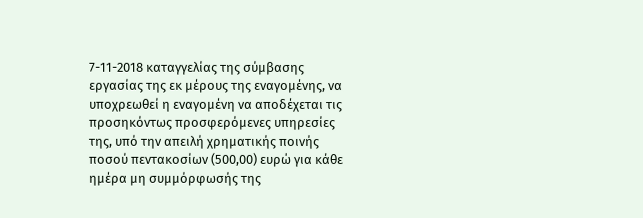7-11-2018 καταγγελίας της σύμβασης εργασίας της εκ μέρους της εναγομένης, να υποχρεωθεί η εναγομένη να αποδέχεται τις προσηκόντως προσφερόμενες υπηρεσίες της, υπό την απειλή χρηματικής ποινής ποσού πεντακοσίων (500,00) ευρώ για κάθε ημέρα μη συμμόρφωσής της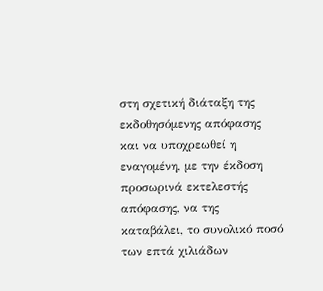στη σχετική διάταξη της εκδοθησόμενης απόφασης και να υποχρεωθεί η εναγομένη, με την έκδοση προσωρινά εκτελεστής απόφασης, να της καταβάλει, το συνολικό ποσό των επτά χιλιάδων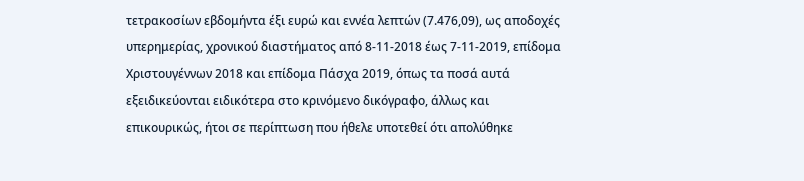τετρακοσίων εβδομήντα έξι ευρώ και εννέα λεπτών (7.476,09), ως αποδοχές υπερημερίας, χρονικού διαστήματος από 8-11-2018 έως 7-11-2019, επίδομα Χριστουγέννων 2018 και επίδομα Πάσχα 2019, όπως τα ποσά αυτά εξειδικεύονται ειδικότερα στο κρινόμενο δικόγραφο, άλλως και επικουρικώς, ήτοι σε περίπτωση που ήθελε υποτεθεί ότι απολύθηκε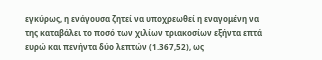εγκύρως, η ενάγουσα ζητεί να υποχρεωθεί η εναγομένη να της καταβάλει το ποσό των χιλίων τριακοσίων εξήντα επτά ευρώ και πενήντα δύο λεπτών (1.367,52), ως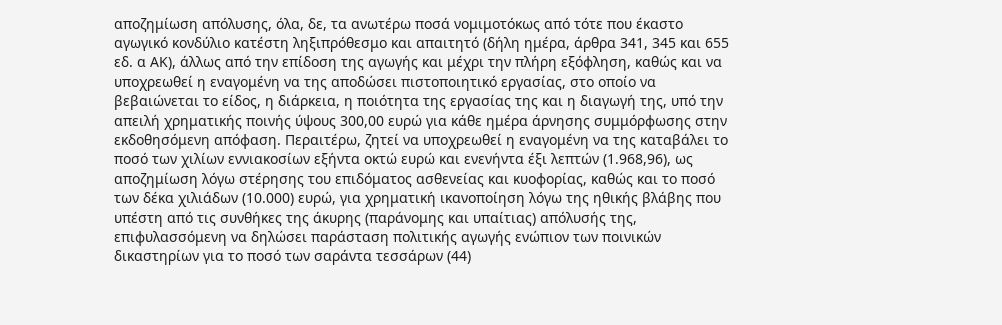αποζημίωση απόλυσης, όλα, δε, τα ανωτέρω ποσά νομιμοτόκως από τότε που έκαστο αγωγικό κονδύλιο κατέστη ληξιπρόθεσμο και απαιτητό (δήλη ημέρα, άρθρα 341, 345 και 655 εδ. α ΑΚ), άλλως από την επίδοση της αγωγής και μέχρι την πλήρη εξόφληση, καθώς και να υποχρεωθεί η εναγομένη να της αποδώσει πιστοποιητικό εργασίας, στο οποίο να βεβαιώνεται το είδος, η διάρκεια, η ποιότητα της εργασίας της και η διαγωγή της, υπό την απειλή χρηματικής ποινής ύψους 300,00 ευρώ για κάθε ημέρα άρνησης συμμόρφωσης στην εκδοθησόμενη απόφαση. Περαιτέρω, ζητεί να υποχρεωθεί η εναγομένη να της καταβάλει το ποσό των χιλίων εννιακοσίων εξήντα οκτώ ευρώ και ενενήντα έξι λεπτών (1.968,96), ως αποζημίωση λόγω στέρησης του επιδόματος ασθενείας και κυοφορίας, καθώς και το ποσό των δέκα χιλιάδων (10.000) ευρώ, για χρηματική ικανοποίηση λόγω της ηθικής βλάβης που υπέστη από τις συνθήκες της άκυρης (παράνομης και υπαίτιας) απόλυσής της, επιφυλασσόμενη να δηλώσει παράσταση πολιτικής αγωγής ενώπιον των ποινικών δικαστηρίων για το ποσό των σαράντα τεσσάρων (44)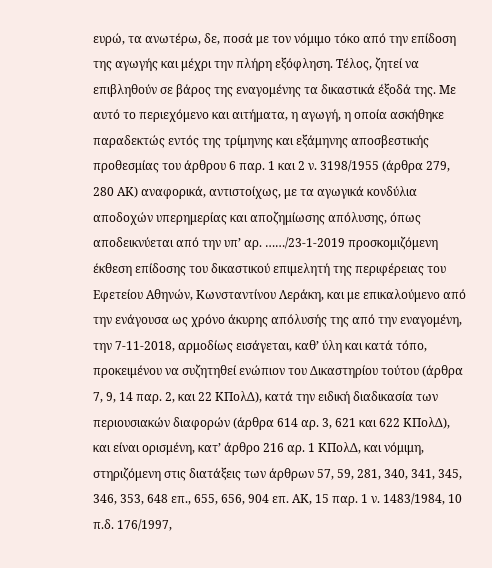ευρώ, τα ανωτέρω, δε, ποσά με τον νόμιμο τόκο από την επίδοση της αγωγής και μέχρι την πλήρη εξόφληση. Τέλος, ζητεί να επιβληθούν σε βάρος της εναγομένης τα δικαστικά έξοδά της. Με αυτό το περιεχόμενο και αιτήματα, η αγωγή, η οποία ασκήθηκε παραδεκτώς εντός της τρίμηνης και εξάμηνης αποσβεστικής προθεσμίας του άρθρου 6 παρ. 1 και 2 ν. 3198/1955 (άρθρα 279, 280 ΑΚ) αναφορικά, αντιστοίχως, με τα αγωγικά κονδύλια αποδοχών υπερημερίας και αποζημίωσης απόλυσης, όπως αποδεικνύεται από την υπ’ αρ. ……/23-1-2019 προσκομιζόμενη έκθεση επίδοσης του δικαστικού επιμελητή της περιφέρειας του Εφετείου Αθηνών, Κωνσταντίνου Λεράκη, και με επικαλούμενο από την ενάγουσα ως χρόνο άκυρης απόλυσής της από την εναγομένη, την 7-11-2018, αρμοδίως εισάγεται, καθ’ ύλη και κατά τόπο, προκειμένου να συζητηθεί ενώπιον του Δικαστηρίου τούτου (άρθρα 7, 9, 14 παρ. 2, και 22 ΚΠολΔ), κατά την ειδική διαδικασία των περιουσιακών διαφορών (άρθρα 614 αρ. 3, 621 και 622 ΚΠολΔ), και είναι ορισμένη, κατ’ άρθρο 216 αρ. 1 ΚΠολΔ, και νόμιμη, στηριζόμενη στις διατάξεις των άρθρων 57, 59, 281, 340, 341, 345, 346, 353, 648 επ., 655, 656, 904 επ. ΑΚ, 15 παρ. 1 ν. 1483/1984, 10 π.δ. 176/1997,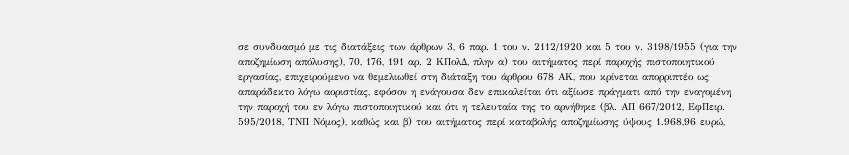σε συνδυασμό με τις διατάξεις των άρθρων 3, 6 παρ. 1 του ν. 2112/1920 και 5 του ν. 3198/1955 (για την αποζημίωση απόλυσης), 70, 176, 191 αρ. 2 ΚΠολΔ, πλην α) του αιτήματος περί παροχής πιστοποιητικού εργασίας, επιχειρούμενο να θεμελιωθεί στη διάταξη του άρθρου 678 ΑΚ, που κρίνεται απορριπτέο ως απαράδεκτο λόγω αοριστίας, εφόσον η ενάγουσα δεν επικαλείται ότι αξίωσε πράγματι από την εναγομένη την παροχή του εν λόγω πιστοποιητικού και ότι η τελευταία της το αρνήθηκε (βλ. ΑΠ 667/2012, ΕφΠειρ. 595/2018, ΤΝΠ Νόμος), καθώς και β) του αιτήματος περί καταβολής αποζημίωσης ύψους 1.968,96 ευρώ,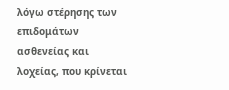λόγω στέρησης των επιδομάτων ασθενείας και λοχείας, που κρίνεται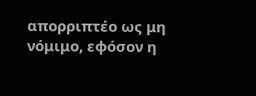απορριπτέο ως μη νόμιμο, εφόσον η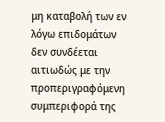μη καταβολή των εν λόγω επιδομάτων δεν συνδέεται αιτιωδώς με την προπεριγραφόμενη συμπεριφορά της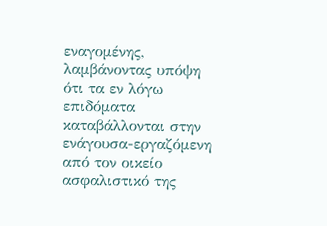εναγομένης, λαμβάνοντας υπόψη ότι τα εν λόγω επιδόματα καταβάλλονται στην ενάγουσα-εργαζόμενη από τον οικείο ασφαλιστικό της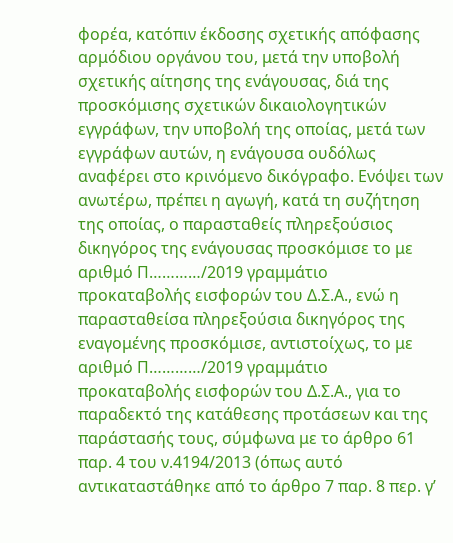φορέα, κατόπιν έκδοσης σχετικής απόφασης αρμόδιου οργάνου του, μετά την υποβολή σχετικής αίτησης της ενάγουσας, διά της προσκόμισης σχετικών δικαιολογητικών εγγράφων, την υποβολή της οποίας, μετά των εγγράφων αυτών, η ενάγουσα ουδόλως αναφέρει στο κρινόμενο δικόγραφο. Ενόψει των ανωτέρω, πρέπει η αγωγή, κατά τη συζήτηση της οποίας, ο παρασταθείς πληρεξούσιος δικηγόρος της ενάγουσας προσκόμισε το με αριθμό Π…………/2019 γραμμάτιο προκαταβολής εισφορών του Δ.Σ.Α., ενώ η παρασταθείσα πληρεξούσια δικηγόρος της εναγομένης προσκόμισε, αντιστοίχως, το με αριθμό Π…………/2019 γραμμάτιο προκαταβολής εισφορών του Δ.Σ.Α., για το παραδεκτό της κατάθεσης προτάσεων και της παράστασής τους, σύμφωνα με το άρθρο 61 παρ. 4 του ν.4194/2013 (όπως αυτό αντικαταστάθηκε από το άρθρο 7 παρ. 8 περ. γ’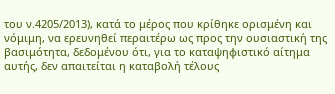του ν.4205/2013), κατά το μέρος που κρίθηκε ορισμένη και νόμιμη, να ερευνηθεί περαιτέρω ως προς την ουσιαστική της βασιμότητα, δεδομένου ότι, για το καταψηφιστικό αίτημα αυτής, δεν απαιτείται η καταβολή τέλους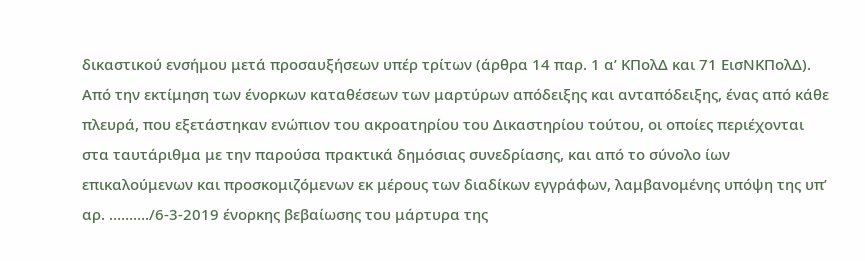δικαστικού ενσήμου μετά προσαυξήσεων υπέρ τρίτων (άρθρα 14 παρ. 1 α’ ΚΠολΔ και 71 ΕισΝΚΠολΔ).
Από την εκτίμηση των ένορκων καταθέσεων των μαρτύρων απόδειξης και ανταπόδειξης, ένας από κάθε πλευρά, που εξετάστηκαν ενώπιον του ακροατηρίου του Δικαστηρίου τούτου, οι οποίες περιέχονται στα ταυτάριθμα με την παρούσα πρακτικά δημόσιας συνεδρίασης, και από το σύνολο ίων επικαλούμενων και προσκομιζόμενων εκ μέρους των διαδίκων εγγράφων, λαμβανομένης υπόψη της υπ’ αρ. ………./6-3-2019 ένορκης βεβαίωσης του μάρτυρα της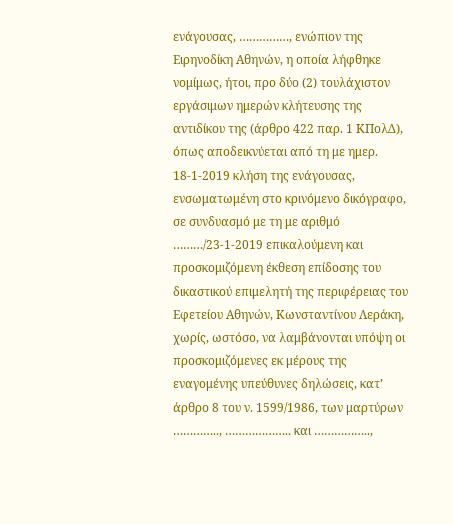ενάγουσας, ……………, ενώπιον της Ειρηνοδίκη Αθηνών, η οποία λήφθηκε νομίμως, ήτοι, προ δύο (2) τουλάχιστον εργάσιμων ημερών κλήτευσης της αντιδίκου της (άρθρο 422 παρ. 1 ΚΠολΔ), όπως απoδεικνύεται από τη με ημερ. 18-1-2019 κλήση της ενάγουσας, ενσωματωμένη στο κρινόμενο δικόγραφο, σε συνδυασμό με τη με αριθμό ………/23-1-2019 επικαλούμενη και προσκομιζόμενη έκθεση επίδοσης του δικαστικού επιμελητή της περιφέρειας του Εφετείου Αθηνών, Κωνσταντίνου Λεράκη, χωρίς, ωστόσο, να λαμβάνονται υπόψη οι προσκομιζόμενες εκ μέρους της εναγομένης υπεύθυνες δηλώσεις, κατ’ άρθρο 8 του ν. 1599/1986, των μαρτύρων ………….., ……………….. και ……………..,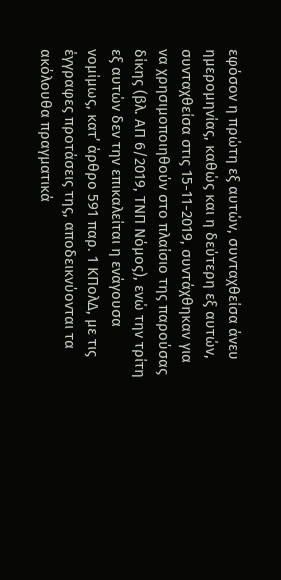εφόσον η πρώτη εξ αυτών, συνταχθείσα άνευ ημερομηνίας, καθώς και η δεύτερη εξ αυτών, συνταχθείσα στις 15-11-2019, συντάχθηκαν για να χρησιμοποιηθούν στο πλαίσιο της παρούσας δίκης (βλ. ΑΠ 6/2019, ΤΝΠ Νόμος), ενώ την τρίτη εξ αυτών δεν την επικαλείται η ενάγουσα νομίμως, κατ’ άρθρο 591 παρ. 1 ΚΠολΔ, με τις έγγραφες προτάσεις της, αποδεικνύονται τα ακόλουθα πραγματικά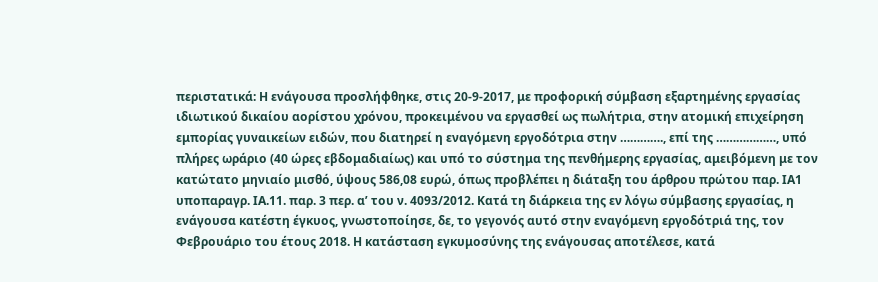περιστατικά: Η ενάγουσα προσλήφθηκε, στις 20-9-2017, με προφορική σύμβαση εξαρτημένης εργασίας ιδιωτικού δικαίου αορίστου χρόνου, προκειμένου να εργασθεί ως πωλήτρια, στην ατομική επιχείρηση εμπορίας γυναικείων ειδών, που διατηρεί η εναγόμενη εργοδότρια στην …………., επί της ………………, υπό πλήρες ωράριο (40 ώρες εβδομαδιαίως) και υπό το σύστημα της πενθήμερης εργασίας, αμειβόμενη με τον κατώτατο μηνιαίο μισθό, ύψους 586,08 ευρώ, όπως προβλέπει η διάταξη του άρθρου πρώτου παρ. ΙΑ1 υποπαραγρ. ΙΑ.11. παρ. 3 περ. α’ του ν. 4093/2012. Κατά τη διάρκεια της εν λόγω σύμβασης εργασίας, η ενάγουσα κατέστη έγκυος, γνωστοποίησε, δε, το γεγονός αυτό στην εναγόμενη εργοδότριά της, τον Φεβρουάριο του έτους 2018. Η κατάσταση εγκυμοσύνης της ενάγουσας αποτέλεσε, κατά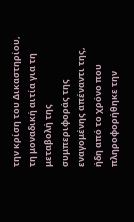την κρίση του Δικαστηρίου, τη μοναδική αιτία για τη μεταβολή της συμπεριφοράς της εναγομένης απέναντι της, ήδη από το χρόνο που πληροφορήθηκε την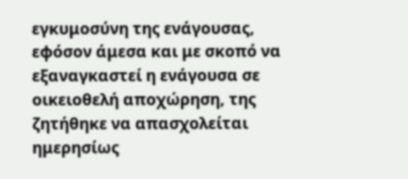εγκυμοσύνη της ενάγουσας, εφόσον άμεσα και με σκοπό να εξαναγκαστεί η ενάγουσα σε οικειοθελή αποχώρηση, της ζητήθηκε να απασχολείται ημερησίως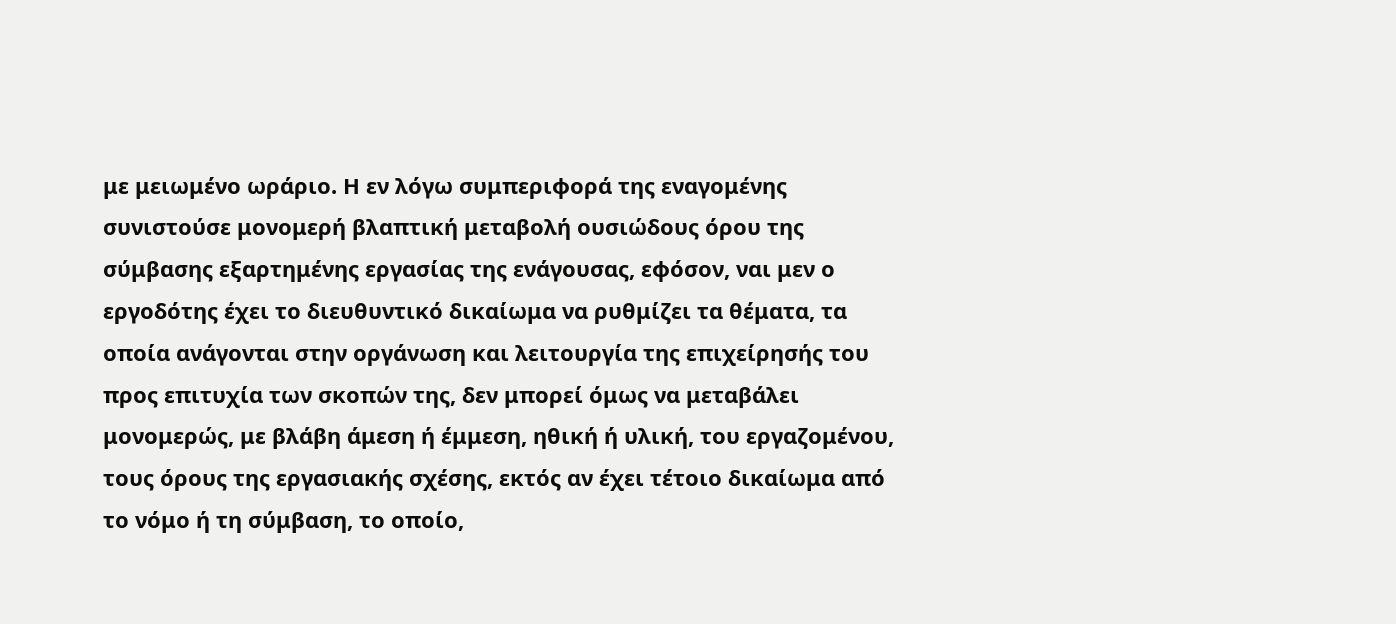με μειωμένο ωράριο. Η εν λόγω συμπεριφορά της εναγομένης συνιστούσε μονομερή βλαπτική μεταβολή ουσιώδους όρου της σύμβασης εξαρτημένης εργασίας της ενάγουσας, εφόσον, ναι μεν ο εργοδότης έχει το διευθυντικό δικαίωμα να ρυθμίζει τα θέματα, τα οποία ανάγονται στην οργάνωση και λειτουργία της επιχείρησής του προς επιτυχία των σκοπών της, δεν μπορεί όμως να μεταβάλει μονομερώς, με βλάβη άμεση ή έμμεση, ηθική ή υλική, του εργαζομένου, τους όρους της εργασιακής σχέσης, εκτός αν έχει τέτοιο δικαίωμα από το νόμο ή τη σύμβαση, το οποίο,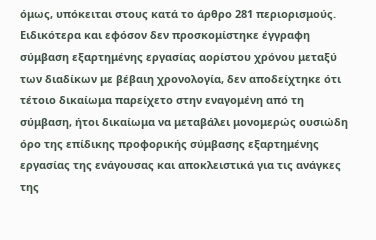όμως, υπόκειται στους κατά το άρθρο 281 περιορισμούς. Ειδικότερα και εφόσον δεν προσκομίστηκε έγγραφη σύμβαση εξαρτημένης εργασίας αορίστου χρόνου μεταξύ των διαδίκων με βέβαιη χρονολογία, δεν αποδείχτηκε ότι τέτοιο δικαίωμα παρείχετο στην εναγομένη από τη σύμβαση, ήτοι δικαίωμα να μεταβάλει μονομερώς ουσιώδη όρο της επίδικης προφορικής σύμβασης εξαρτημένης εργασίας της ενάγουσας και αποκλειστικά για τις ανάγκες της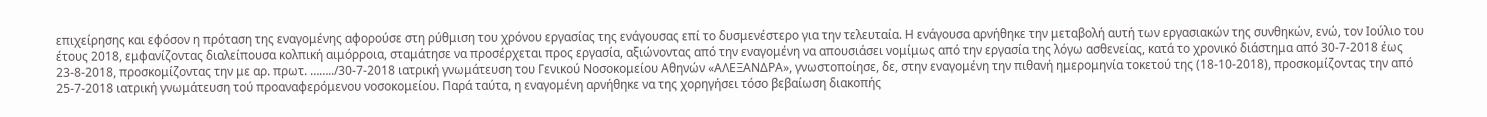επιχείρησης και εφόσον η πρόταση της εναγομένης αφορούσε στη ρύθμιση του χρόνου εργασίας της ενάγουσας επί το δυσμενέστερο για την τελευταία. Η ενάγουσα αρνήθηκε την μεταβολή αυτή των εργασιακών της συνθηκών, ενώ, τον Ιούλιο του έτους 2018, εμφανίζοντας διαλείπουσα κολπική αιμόρροια, σταμάτησε να προσέρχεται προς εργασία, αξιώνοντας από την εναγομένη να απουσιάσει νομίμως από την εργασία της λόγω ασθενείας, κατά το χρονικό διάστημα από 30-7-2018 έως 23-8-2018, προσκομίζοντας την με αρ. πρωτ. ……../30-7-2018 ιατρική γνωμάτευση του Γενικού Νοσοκομείου Αθηνών «ΑΛΕΞΑΝΔΡΑ», γνωστοποίησε, δε, στην εναγομένη την πιθανή ημερομηνία τοκετού της (18-10-2018), προσκομίζοντας την από 25-7-2018 ιατρική γνωμάτευση τού προαναφερόμενου νοσοκομείου. Παρά ταύτα, η εναγομένη αρνήθηκε να της χορηγήσει τόσο βεβαίωση διακοπής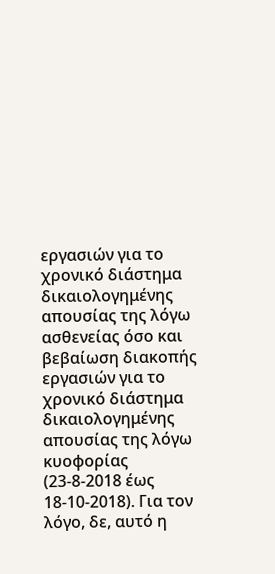εργασιών για το χρονικό διάστημα δικαιολογημένης απουσίας της λόγω ασθενείας όσο και βεβαίωση διακοπής εργασιών για το χρονικό διάστημα δικαιολογημένης απουσίας της λόγω κυοφορίας (23-8-2018 έως 18-10-2018). Για τον λόγο, δε, αυτό η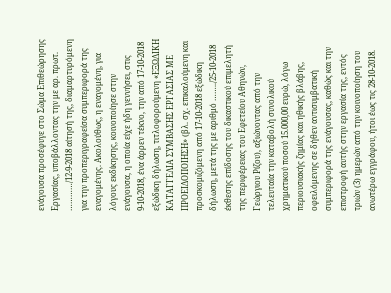ενάγουσα προσέφυγε στο Σώμα Επιθεώρησης Εργασίας, υποβάλλοντας την με αρ. πρωτ. …………/12-9-2018 αίτησή της, διαμαρτυρόμενη για την προπεριγραφείσα συμπεριφορά της εναγομένης. Ακολούθως, η εναγομένη, για λόγους εκδίκησης, κοινοποίησε στην ενάγουσα, η οποία είχε ήδη γεννήσει, στις 9-10-2018, ένα άρρεν τέκνο, την από 17-10-2018 εξώδικη δήλωση, τιτλοφορούμενη «ΕΞΩΔΙΚΗ ΚΑΤΑΓΓΕΛΙΑ ΣΥΜΒΑΣΗΣ ΕΡΓΑΣΙΑΣ ΜΕ ΠΡΟΕΙΔΟΠΟΙΗΣΗ» (βλ. σχ. επικαλούμενη και προσκομιζόμενη από 17-10-2018 εξώδικη δήλωση, μετά της με αριθμό ……../25-10-2018 έκθεσης επίδοσης του δικαστικού επιμελητή της περιφέρειας του Εφετείου Αθηνών, Γεώργιου Ρίζου), αξιώνοντας από την τελευταία την καταβολή συνολικού χρηματικού ποσού 15.000,00 ευρώ, λόγω περιουσιακής ζημίας και ηθικής βλάβης, οφειλόμενης σε δήθεν αντισυμβατική συμπεριφορά της ενάγουσας, καθώς και την επιστροφή αυτής στην εργασία της, εντός τριών (3) ημερών από την κοινοποίηση του ανωτέρω εγγράφου, ήτοι έως τις 28-10-2018.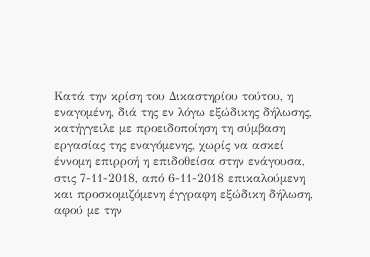Κατά την κρίση του Δικαστηρίου τούτου, η εναγομένη, διά της εν λόγω εξώδικης δήλωσης, κατήγγειλε με προειδοποίηση τη σύμβαση εργασίας της εναγόμενης, χωρίς να ασκεί έννομη επιρροή η επιδοθείσα στην ενάγουσα, στις 7-11-2018, από 6-11-2018 επικαλούμενη και προσκομιζόμενη έγγραφη εξώδικη δήλωση, αφού με την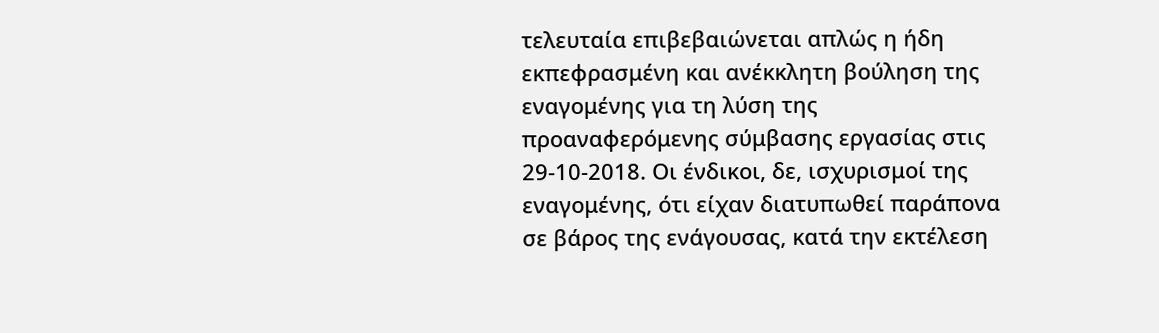τελευταία επιβεβαιώνεται απλώς η ήδη εκπεφρασμένη και ανέκκλητη βούληση της εναγομένης για τη λύση της προαναφερόμενης σύμβασης εργασίας στις 29-10-2018. Οι ένδικοι, δε, ισχυρισμοί της εναγομένης, ότι είχαν διατυπωθεί παράπονα σε βάρος της ενάγουσας, κατά την εκτέλεση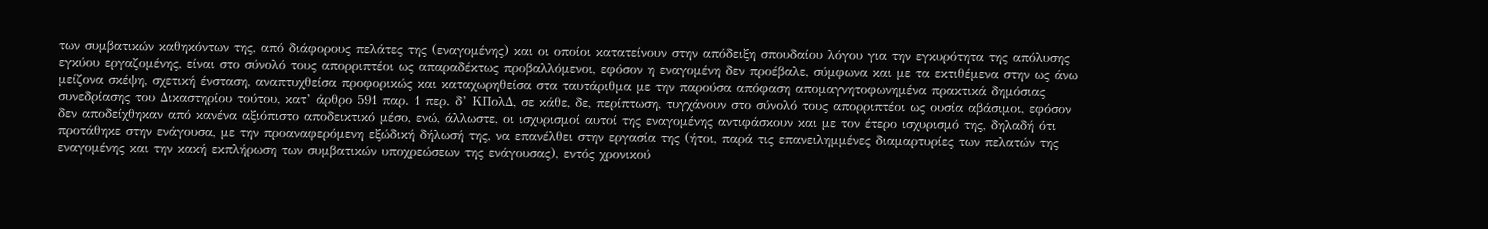των συμβατικών καθηκόντων της, από διάφορους πελάτες της (εναγομένης) και οι οποίοι κατατείνουν στην απόδειξη σπουδαίου λόγου για την εγκυρότητα της απόλυσης εγκύου εργαζομένης, είναι στο σύνολό τους απορριπτέοι ως απαραδέκτως προβαλλόμενοι, εφόσον η εναγομένη δεν προέβαλε, σύμφωνα και με τα εκτιθέμενα στην ως άνω μείζονα σκέψη, σχετική ένσταση, αναπτυχθείσα προφορικώς και καταχωρηθείσα στα ταυτάριθμα με την παρούσα απόφαση απομαγνητοφωνημένα πρακτικά δημόσιας συνεδρίασης του Δικαστηρίου τούτου, κατ’ άρθρο 591 παρ. 1 περ. δ’ ΚΠολΔ, σε κάθε, δε, περίπτωση, τυγχάνουν στο σύνολό τους απορριπτέοι ως ουσία αβάσιμοι, εφόσον δεν αποδείχθηκαν από κανένα αξιόπιστο αποδεικτικό μέσο, ενώ, άλλωστε, οι ισχυρισμοί αυτοί της εναγομένης αντιφάσκουν και με τον έτερο ισχυρισμό της, δηλαδή ότι προτάθηκε στην ενάγουσα, με την προαναφερόμενη εξώδική δήλωσή της, να επανέλθει στην εργασία της (ήτοι, παρά τις επανειλημμένες διαμαρτυρίες των πελατών της εναγομένης και την κακή εκπλήρωση των συμβατικών υποχρεώσεων της ενάγουσας), εντός χρονικού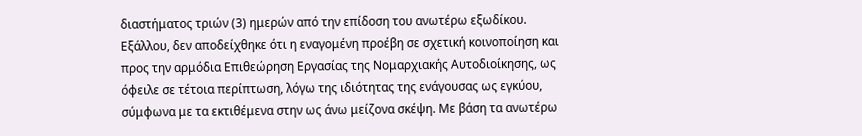διαστήματος τριών (3) ημερών από την επίδοση του ανωτέρω εξωδίκου. Εξάλλου, δεν αποδείχθηκε ότι η εναγομένη προέβη σε σχετική κοινοποίηση και προς την αρμόδια Επιθεώρηση Εργασίας της Νομαρχιακής Αυτοδιοίκησης, ως όφειλε σε τέτοια περίπτωση, λόγω της ιδιότητας της ενάγουσας ως εγκύου, σύμφωνα με τα εκτιθέμενα στην ως άνω μείζονα σκέψη. Με βάση τα ανωτέρω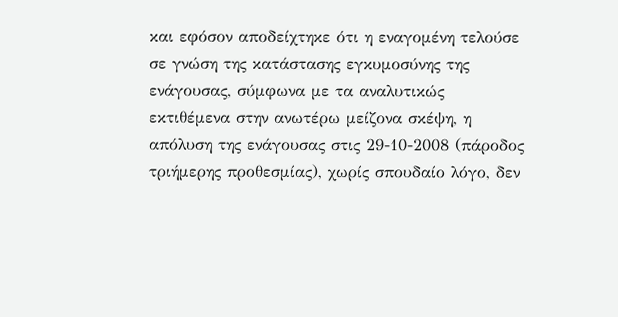και εφόσον αποδείχτηκε ότι η εναγομένη τελούσε σε γνώση της κατάστασης εγκυμοσύνης της ενάγουσας, σύμφωνα με τα αναλυτικώς εκτιθέμενα στην ανωτέρω μείζονα σκέψη, η απόλυση της ενάγουσας στις 29-10-2008 (πάροδος τριήμερης προθεσμίας), χωρίς σπουδαίο λόγο, δεν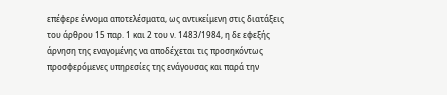επέφερε έννομα αποτελέσματα, ως αντικείμενη στις διατάξεις του άρθρου 15 παρ. 1 και 2 του ν. 1483/1984, η δε εφεξής άρνηση της εναγομένης να αποδέχεται τις προσηκόντως προσφερόμενες υπηρεσίες της ενάγουσας και παρά την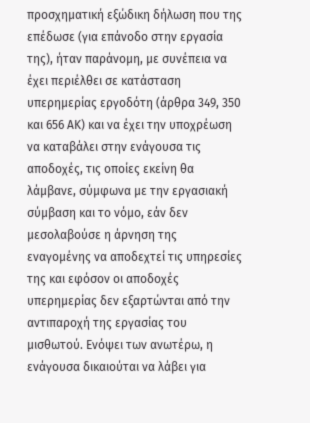προσχηματική εξώδικη δήλωση που της επέδωσε (για επάνοδο στην εργασία της), ήταν παράνομη, με συνέπεια να έχει περιέλθει σε κατάσταση υπερημερίας εργοδότη (άρθρα 349, 350 και 656 ΑΚ) και να έχει την υποχρέωση να καταβάλει στην ενάγουσα τις αποδοχές, τις οποίες εκείνη θα λάμβανε, σύμφωνα με την εργασιακή σύμβαση και το νόμο, εάν δεν μεσολαβούσε η άρνηση της εναγομένης να αποδεχτεί τις υπηρεσίες της και εφόσον οι αποδοχές υπερημερίας δεν εξαρτώνται από την αντιπαροχή της εργασίας του μισθωτού. Ενόψει των ανωτέρω, η ενάγουσα δικαιούται να λάβει για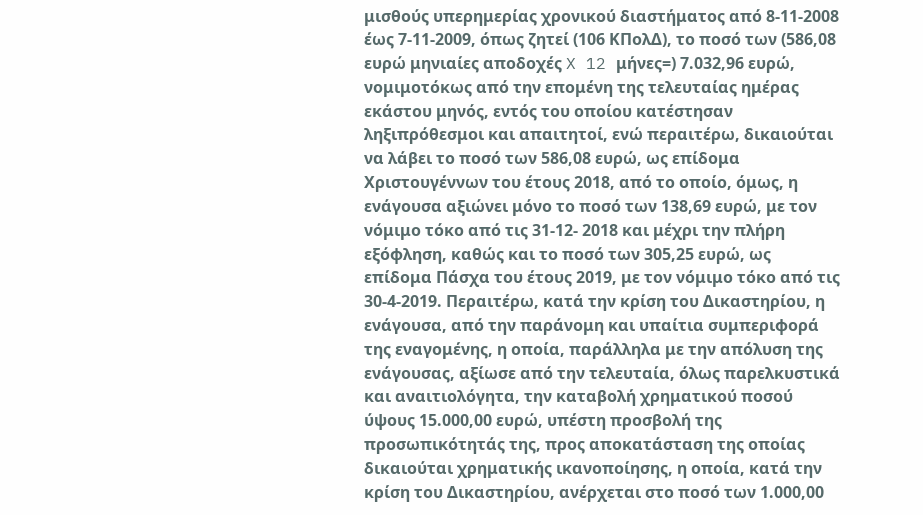μισθούς υπερημερίας χρονικού διαστήματος από 8-11-2008 έως 7-11-2009, όπως ζητεί (106 ΚΠολΔ), το ποσό των (586,08 ευρώ μηνιαίες αποδοχές X 12 μήνες=) 7.032,96 ευρώ, νομιμοτόκως από την επομένη της τελευταίας ημέρας εκάστου μηνός, εντός του οποίου κατέστησαν ληξιπρόθεσμοι και απαιτητοί, ενώ περαιτέρω, δικαιούται να λάβει το ποσό των 586,08 ευρώ, ως επίδομα Χριστουγέννων του έτους 2018, από το οποίο, όμως, η ενάγουσα αξιώνει μόνο το ποσό των 138,69 ευρώ, με τον νόμιμο τόκο από τις 31-12- 2018 και μέχρι την πλήρη εξόφληση, καθώς και το ποσό των 305,25 ευρώ, ως επίδομα Πάσχα του έτους 2019, με τον νόμιμο τόκο από τις 30-4-2019. Περαιτέρω, κατά την κρίση του Δικαστηρίου, η ενάγουσα, από την παράνομη και υπαίτια συμπεριφορά της εναγομένης, η οποία, παράλληλα με την απόλυση της ενάγουσας, αξίωσε από την τελευταία, όλως παρελκυστικά και αναιτιολόγητα, την καταβολή χρηματικού ποσού ύψους 15.000,00 ευρώ, υπέστη προσβολή της προσωπικότητάς της, προς αποκατάσταση της οποίας δικαιούται χρηματικής ικανοποίησης, η οποία, κατά την κρίση του Δικαστηρίου, ανέρχεται στο ποσό των 1.000,00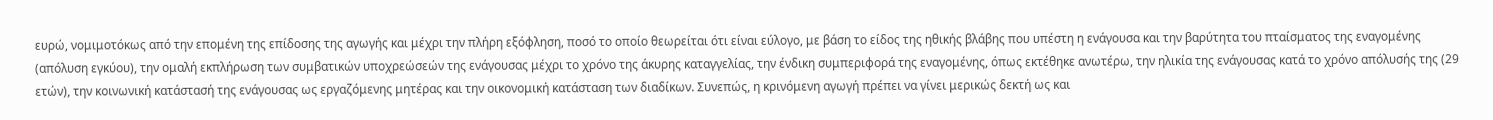ευρώ, νομιμοτόκως από την επομένη της επίδοσης της αγωγής και μέχρι την πλήρη εξόφληση, ποσό το οποίο θεωρείται ότι είναι εύλογο, με βάση το είδος της ηθικής βλάβης που υπέστη η ενάγουσα και την βαρύτητα του πταίσματος της εναγομένης (απόλυση εγκύου), την ομαλή εκπλήρωση των συμβατικών υποχρεώσεών της ενάγουσας μέχρι το χρόνο της άκυρης καταγγελίας, την ένδικη συμπεριφορά της εναγομένης, όπως εκτέθηκε ανωτέρω, την ηλικία της ενάγουσας κατά το χρόνο απόλυσής της (29 ετών), την κοινωνική κατάστασή της ενάγουσας ως εργαζόμενης μητέρας και την οικονομική κατάσταση των διαδίκων. Συνεπώς, η κρινόμενη αγωγή πρέπει να γίνει μερικώς δεκτή ως και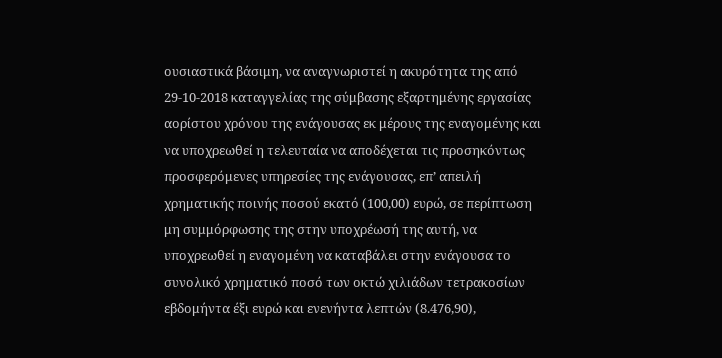ουσιαστικά βάσιμη, να αναγνωριστεί η ακυρότητα της από 29-10-2018 καταγγελίας της σύμβασης εξαρτημένης εργασίας αορίστου χρόνου της ενάγουσας εκ μέρους της εναγομένης και να υποχρεωθεί η τελευταία να αποδέχεται τις προσηκόντως προσφερόμενες υπηρεσίες της ενάγουσας, επ’ απειλή χρηματικής ποινής ποσού εκατό (100,00) ευρώ, σε περίπτωση μη συμμόρφωσης της στην υποχρέωσή της αυτή, να υποχρεωθεί η εναγομένη να καταβάλει στην ενάγουσα το συνολικό χρηματικό ποσό των οκτώ χιλιάδων τετρακοσίων εβδομήντα έξι ευρώ και ενενήντα λεπτών (8.476,90),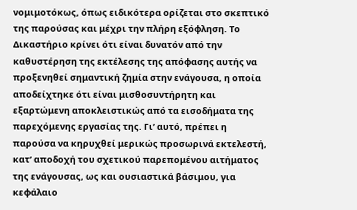νομιμοτόκως, όπως ειδικότερα ορίζεται στο σκεπτικό της παρούσας και μέχρι την πλήρη εξόφληση. Το Δικαστήριο κρίνει ότι είναι δυνατόν από την καθυστέρηση της εκτέλεσης της απόφασης αυτής να προξενηθεί σημαντική ζημία στην ενάγουσα, η οποία αποδείχτηκε ότι είναι μισθοσυντήρητη και εξαρτώμενη αποκλειστικώς από τα εισοδήματα της παρεχόμενης εργασίας της. Γι’ αυτό, πρέπει η παρούσα να κηρυχθεί μερικώς προσωρινά εκτελεστή, κατ’ αποδοχή του σχετικού παρεπομένου αιτήματος της ενάγουσας, ως και ουσιαστικά βάσιμου, για κεφάλαιο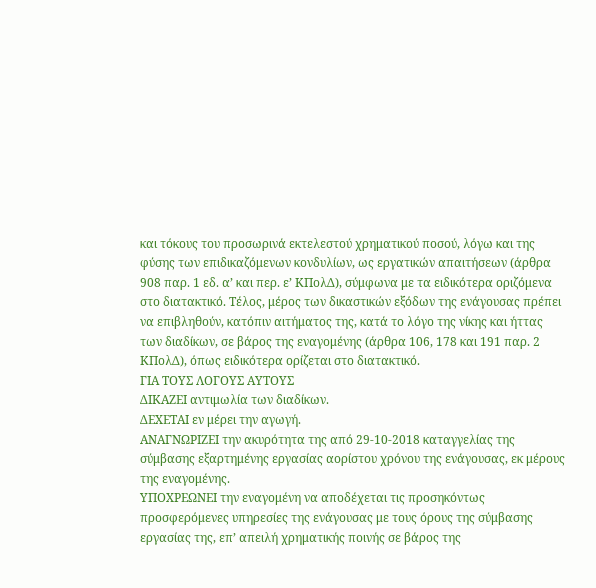και τόκους του προσωρινά εκτελεστού χρηματικού ποσού, λόγω και της φύσης των επιδικαζόμενων κονδυλίων, ως εργατικών απαιτήσεων (άρθρα 908 παρ. 1 εδ. α’ και περ. ε’ ΚΠολΔ), σύμφωνα με τα ειδικότερα οριζόμενα στο διατακτικό. Τέλος, μέρος των δικαστικών εξόδων της ενάγουσας πρέπει να επιβληθούν, κατόπιν αιτήματος της, κατά το λόγο της νίκης και ήττας των διαδίκων, σε βάρος της εναγομένης (άρθρα 106, 178 και 191 παρ. 2 ΚΠολΔ), όπως ειδικότερα ορίζεται στο διατακτικό.
ΓΙΑ ΤΟΥΣ ΛΟΓΟΥΣ ΑΥΤΟΥΣ
ΔΙΚΑΖΕΙ αντιμωλία των διαδίκων.
ΔΕΧΕΤΑΙ εν μέρει την αγωγή.
ΑΝΑΓΝΩΡΙΖΕΙ την ακυρότητα της από 29-10-2018 καταγγελίας της σύμβασης εξαρτημένης εργασίας αορίστου χρόνου της ενάγουσας, εκ μέρους της εναγομένης.
ΥΠΟΧΡΕΩΝΕΙ την εναγομένη να αποδέχεται τις προσηκόντως προσφερόμενες υπηρεσίες της ενάγουσας με τους όρους της σύμβασης εργασίας της, επ’ απειλή χρηματικής ποινής σε βάρος της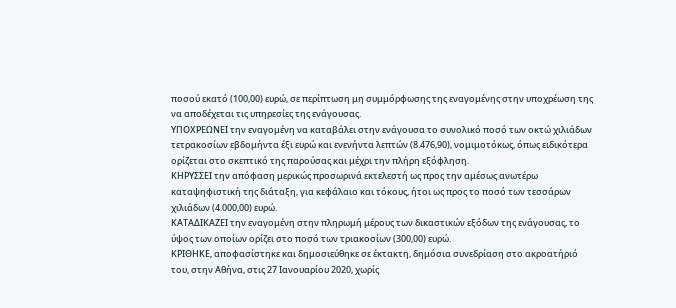ποσού εκατό (100,00) ευρώ, σε περίπτωση μη συμμόρφωσης της εναγομένης στην υποχρέωση της να αποδέχεται τις υπηρεσίες της ενάγουσας.
ΥΠΟΧΡΕΩΝΕΙ την εναγομένη να καταβάλει στην ενάγουσα το συνολικό ποσό των οκτώ χιλιάδων τετρακοσίων εβδομήντα έξι ευρώ και ενενήντα λεπτών (8.476,90), νομιμοτόκως, όπως ειδικότερα ορίζεται στο σκεπτικό της παρούσας και μέχρι την πλήρη εξόφληση.
ΚΗΡΥΣΣΕΙ την απόφαση μερικώς προσωρινά εκτελεστή ως προς την αμέσως ανωτέρω καταψηφιστική της διάταξη, για κεφάλαιο και τόκους, ήτοι ως προς το ποσό των τεσσάρων χιλιάδων (4.000,00) ευρώ.
ΚΑΤΑΔΙΚΑΖΕΙ την εναγομένη στην πληρωμή μέρους των δικαστικών εξόδων της ενάγουσας, το ύψος των οποίων ορίζει στο ποσό των τριακοσίων (300,00) ευρώ.
ΚΡΙΘΗΚΕ, αποφασίστηκε και δημοσιεύθηκε σε έκτακτη, δημόσια συνεδρίαση στο ακροατήριό του, στην Αθήνα, στις 27 Ιανουαρίου 2020, χωρίς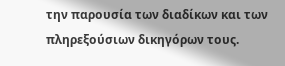την παρουσία των διαδίκων και των πληρεξούσιων δικηγόρων τους.